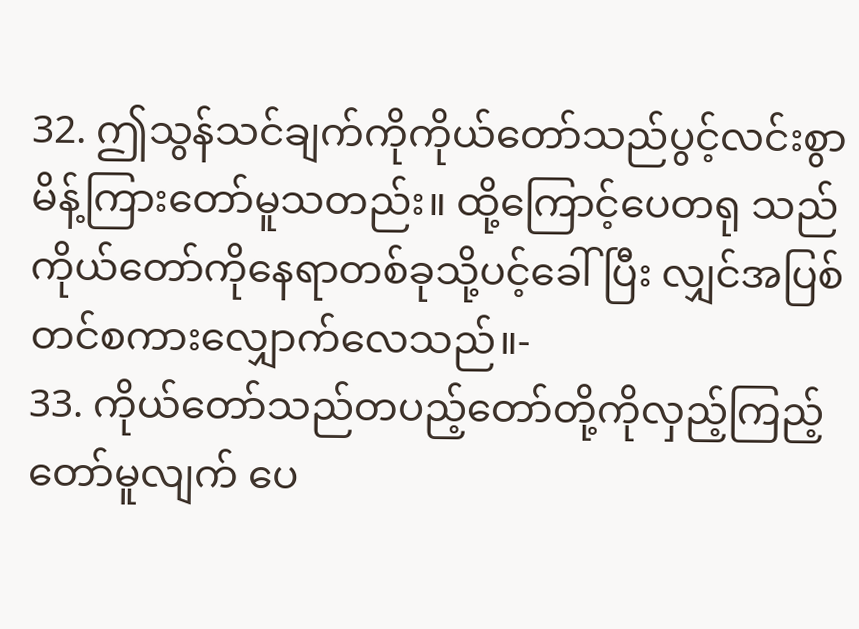32. ဤသွန်သင်ချက်ကိုကိုယ်တော်သည်ပွင့်လင်းစွာ မိန့်ကြားတော်မူသတည်း။ ထို့ကြောင့်ပေတရု သည် ကိုယ်တော်ကိုနေရာတစ်ခုသို့ပင့်ခေါ်ပြီး လျှင်အပြစ်တင်စကားလျှောက်လေသည်။-
33. ကိုယ်တော်သည်တပည့်တော်တို့ကိုလှည့်ကြည့် တော်မူလျက် ပေ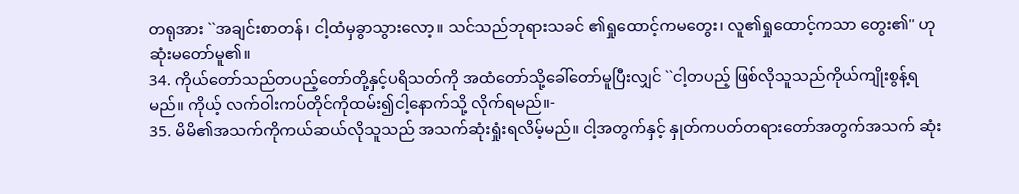တရုအား ``အချင်းစာတန်၊ ငါ့ထံမှခွာသွားလော့။ သင်သည်ဘုရားသခင် ၏ရှုထောင့်ကမတွေး၊ လူ၏ရှုထောင့်ကသာ တွေး၏'' ဟုဆုံးမတော်မူ၏။
34. ကိုယ်တော်သည်တပည့်တော်တို့နှင့်ပရိသတ်ကို အထံတော်သို့ခေါ်တော်မူပြီးလျှင် ``ငါ့တပည့် ဖြစ်လိုသူသည်ကိုယ်ကျိုးစွန့်ရမည်။ ကိုယ့် လက်ဝါးကပ်တိုင်ကိုထမ်း၍ငါ့နောက်သို့ လိုက်ရမည်။-
35. မိမိ၏အသက်ကိုကယ်ဆယ်လိုသူသည် အသက်ဆုံးရှုံးရလိမ့်မည်။ ငါ့အတွက်နှင့် နှုတ်ကပတ်တရားတော်အတွက်အသက် ဆုံး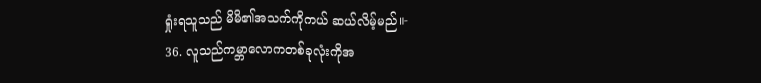ရှုံးရသူသည် မိမိ၏အသက်ကိုကယ် ဆယ်လိမ့်မည်။-
36. လူသည်ကမ္ဘာလောကတစ်ခုလုံးကိုအ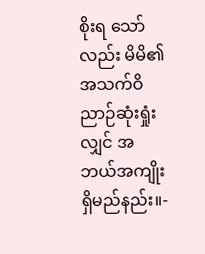စိုးရ သော်လည်း မိမိ၏အသက်ဝိညာဉ်ဆုံးရှုံးလျှင် အဘယ်အကျိုးရှိမည်နည်း။-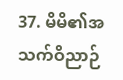37. မိမိ၏အသက်ဝိညာဉ်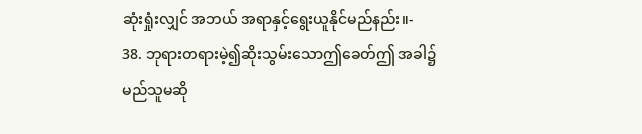ဆုံးရှုံးလျှင် အဘယ် အရာနှင့်ရွေးယူနိုင်မည်နည်း။-
38. ဘုရားတရားမဲ့၍ဆိုးသွမ်းသောဤခေတ်ဤ အခါ၌ မည်သူမဆို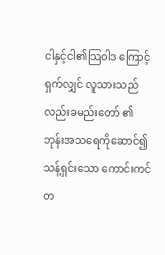ငါနှင့်ငါ၏သြဝါဒ ကြောင့်ရှက်လျှင် လူသားသည်လည်းခမည်းတော် ၏ဘုန်းအသရေကိုဆောင်၍သန့်ရှင်းသော ကောင်းကင်တ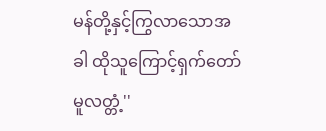မန်တို့နှင့်ကြွလာသောအခါ ထိုသူကြောင့်ရှက်တော်မူလတ္တံ့''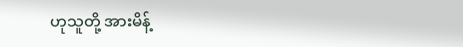ဟုသူတို့ အားမိန့်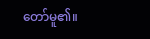တော်မူ၏။